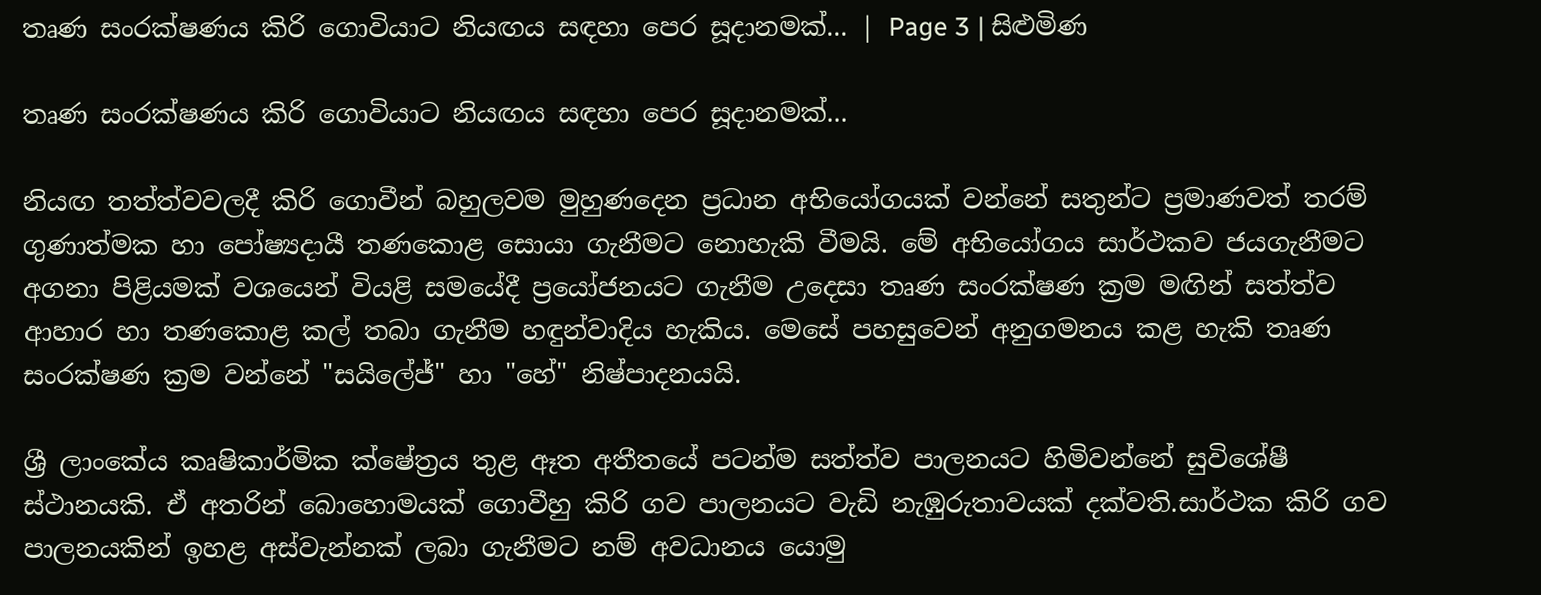තෘණ සංරක්ෂණය කිරි ගොවියාට නියඟය සඳහා පෙර සූදානමක්... | Page 3 | සිළුමිණ

තෘණ සංරක්ෂණය කිරි ගොවියාට නියඟය සඳහා පෙර සූදානමක්...

නියඟ තත්ත්වවලදී කිරි ගොවීන් බහුලවම මුහුණදෙන ප්‍රධාන අභියෝගයක් වන්නේ සතුන්ට ප්‍රමාණවත් තරම් ගුණාත්මක හා පෝෂ්‍යදායී තණකොළ සොයා ගැනීමට නොහැකි වීමයි. මේ අභියෝගය සාර්ථකව ජයගැනීමට අගනා පිළියමක් වශයෙන් වියළි සමයේදී ප්‍රයෝජනයට ගැනීම උදෙසා තෘණ සංරක්ෂණ ක්‍රම මඟින් සත්ත්ව ආහාර හා තණකොළ කල් තබා ගැනීම හඳුන්වාදිය හැකිය. මෙසේ පහසුවෙන් අනුගමනය කළ හැකි තෘණ සංරක්ෂණ ක්‍රම වන්නේ "සයිලේජ්" හා "හේ" නිෂ්පාදනයයි.

ශ්‍රී ලාංකේය කෘෂිකාර්මික ක්ෂේත්‍රය තුළ ඈත අතීතයේ පටන්ම සත්ත්ව පාලනයට හිමිවන්නේ සුවිශේෂී ස්ථානයකි. ඒ අතරින් බොහොමයක් ගොවීහු කිරි ගව පාලනයට වැඩි නැඹුරුතාවයක් දක්වති.සාර්ථක කිරි ගව පාලනයකින් ඉහළ අස්වැන්නක් ලබා ගැනීමට නම් අවධානය යොමු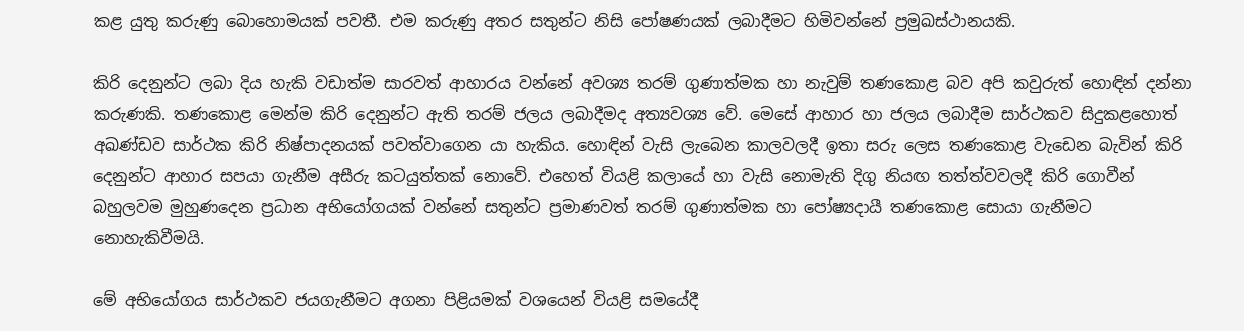කළ යුතු කරුණු බොහොමයක් පවතී. එම කරුණු අතර සතුන්ට නිසි පෝෂණයක් ලබාදීමට හිමිවන්නේ ප්‍රමුඛස්ථානයකි.

කිරි දෙනුන්ට ලබා දිය හැකි වඩාත්ම සාරවත් ආහාරය වන්නේ අවශ්‍ය තරම් ගුණාත්මක හා නැවුම් තණකොළ බව අපි කවුරුත් හොඳින් දන්නා කරුණකි. තණකොළ මෙන්ම කිරි දෙනුන්ට ඇති තරම් ජලය ලබාදීමද අත්‍යවශ්‍ය වේ. මෙසේ ආහාර හා ජලය ලබාදීම සාර්ථකව සිදුකළහොත් අඛණ්ඩව සාර්ථක කිරි නිෂ්පාදනයක් පවත්වාගෙන යා හැකිය. හොඳින් වැසි ලැබෙන කාලවලදී ඉතා සරු ලෙස තණකොළ වැඩෙන බැවින් කිරි දෙනුන්ට ආහාර සපයා ගැනීම අසීරු කටයුත්තක් නොවේ. එහෙත් වියළි කලායේ හා වැසි නොමැති දිගු නියඟ තත්ත්වවලදී කිරි ගොවීන් බහුලවම මුහුණදෙන ප්‍රධාන අභියෝගයක් වන්නේ සතුන්ට ප්‍රමාණවත් තරම් ගුණාත්මක හා පෝෂ්‍යදායී තණකොළ සොයා ගැනීමට නොහැකිවීමයි.

මේ අභියෝගය සාර්ථකව ජයගැනීමට අගනා පිළියමක් වශයෙන් වියළි සමයේදී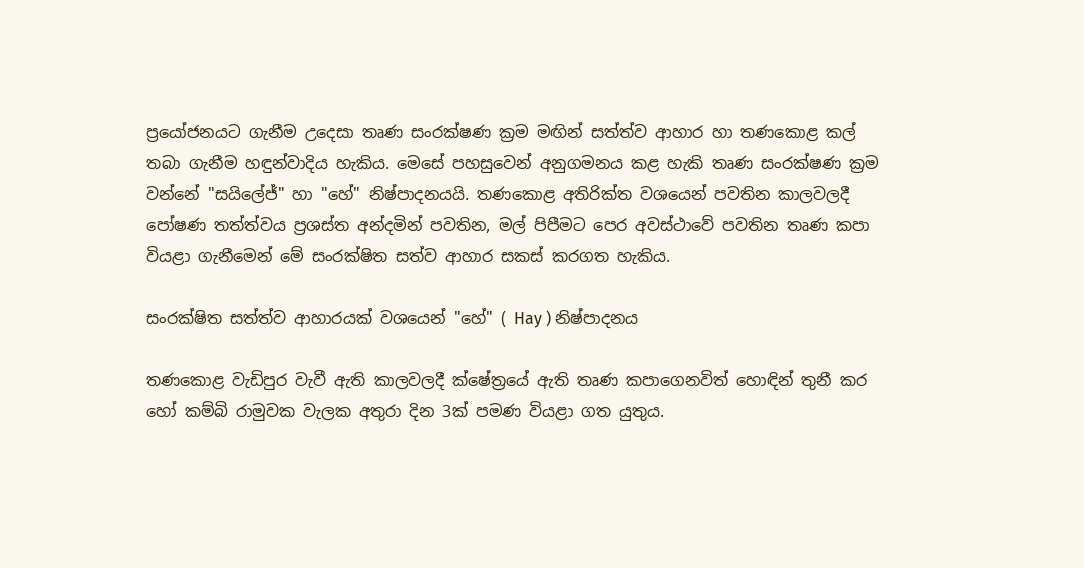ප්‍රයෝජනයට ගැනීම උදෙසා තෘණ සංරක්ෂණ ක්‍රම මඟින් සත්ත්ව ආහාර හා තණකොළ කල් තබා ගැනීම හඳුන්වාදිය හැකිය. මෙසේ පහසුවෙන් අනුගමනය කළ හැකි තෘණ සංරක්ෂණ ක්‍රම වන්නේ "සයිලේජ්" හා "හේ" නිෂ්පාදනයයි. තණකොළ අතිරික්ත වශයෙන් පවතින කාලවලදී පෝෂණ තත්ත්වය ප්‍රශස්ත අන්දමින් පවතින, මල් පිපීමට පෙර අවස්ථාවේ පවතින තෘණ කපා වියළා ගැනීමෙන් මේ සංරක්ෂිත සත්ව ආහාර සකස් කරගත හැකිය.

සංරක්ෂිත සත්ත්ව ආහාරයක් වශයෙන් "හේ" ( Hay ) නිෂ්පාදනය

තණකොළ වැඩිපුර වැවී ඇති කාලවලදී ක්ෂේත්‍රයේ ඇති තෘණ කපාගෙනවිත් හොඳින් තුනී කර හෝ කම්බි රාමුවක වැලක අතුරා දින 3ක් පමණ වියළා ගත යුතුය.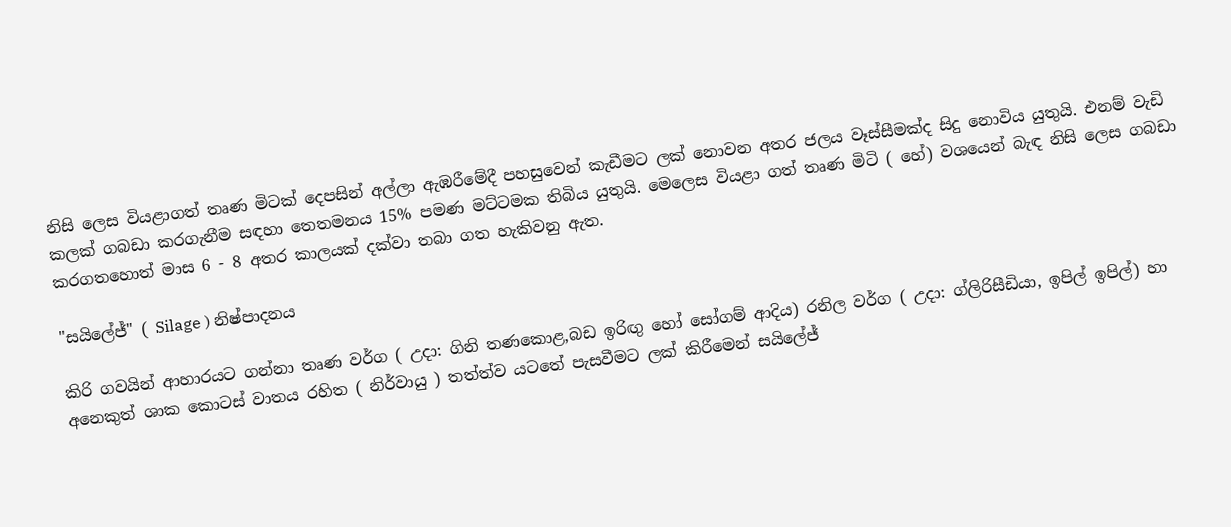නිසි ලෙස වියළාගත් තෘණ මිටක් දෙපසින් අල්ලා ඇඹරීමේදී පහසුවෙන් කැඩීමට ලක් නොවන අතර ජලය වෑස්සීමක්ද සිදු නොවිය යුතුයි. එනම් වැඩි කලක් ගබඩා කරගැනීම සඳහා තෙතමනය 15% පමණ මට්ටමක තිබිය යුතුයි. මෙලෙස වියළා ගත් තෘණ මිටි ( හේ) වශයෙන් බැඳ නිසි ලෙස ගබඩා කරගතහොත් මාස 6 - 8 අතර කාලයක් දක්වා තබා ගත හැකිවනු ඇත.

"සයිලේජ්" ( Silage ) නිෂ්පාදනය

කිරි ගවයින් ආහාරයට ගන්නා තෘණ වර්ග ( උදා: ගිනි තණකොළ,බඩ ඉරිඟු හෝ සෝගම් ආදිය) රනිල වර්ග ( උදා: ග්ලිරිසීඩියා, ඉපිල් ඉපිල්) හා අනෙකුත් ශාක කොටස් වාතය රහිත ( නිර්වායු ) තත්ත්ව යටතේ පැසවීමට ලක් කිරීමෙන් සයිලේජ්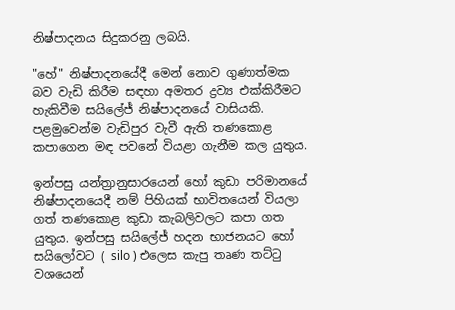නිෂ්පාදනය සිදුකරනු ලබයි.

"හේ" නිෂ්පාදනයේදී මෙන් නොව ගුණාත්මක බව වැඩි කිරීම සඳහා අමතර ද්‍රව්‍ය එක්කිරීමට හැකිවීම සයිලේජ් නිෂ්පාදනයේ වාසියකි. පළමුවෙන්ම වැඩිපුර වැවී ඇති තණකොළ කපාගෙන මඳ පවනේ වියළා ගැනීම කල යුතුය.

ඉන්පසු යන්ත්‍රානුසාරයෙන් හෝ කුඩා පරිමානයේ නිෂ්පාදනයෙදී නම් පිහියක් භාවිතයෙන් වියලා ගත් තණකොළ කුඩා කැබලිවලට කපා ගත යුතුය. ඉන්පසු සයිලේජ් හදන භාජනයට හෝ සයිලෝවට ( silo ) එලෙස කැපු තෘණ තට්ටු වශයෙන්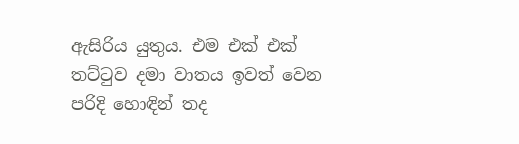ඇසිරිය යුතුය. එම එක් එක් තට්ටුව දමා වාතය ඉවත් වෙන පරිදි හොඳින් තද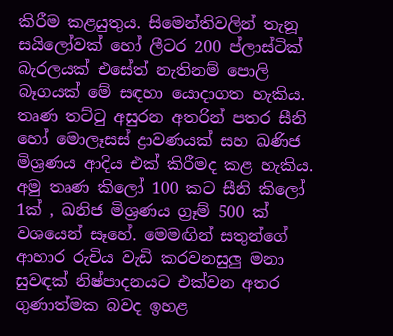කිරීම කළයුතුය. සිමෙන්තිවලින් තැනූ සයිලෝවක් හෝ ලීටර 200 ප්ලාස්ටික් බැරලයක් එසේත් නැතිනම් පොලි බෑගයක් මේ සඳහා යොදාගත හැකිය. තෘණ තට්ටු අසුරන අතරින් පතර සීනි හෝ මොලෑසස් ද්‍රාවණයක් සහ ඛණිජ මිශ්‍රණය ආදිය එක් කිරීමද කළ හැකිය. අමු තෘණ කිලෝ 100 කට සීනි කිලෝ 1ක් , ඛනිජ මිශ්‍රණය ග්‍රෑම් 500 ක් වශයෙන් සෑහේ. මෙමඟින් සතුන්ගේ ආහාර රුචිය වැඩි කරවනසුලු මනා සුවඳක් නිෂ්පාදනයට එක්වන අතර ගුණාත්මක බවද ඉහළ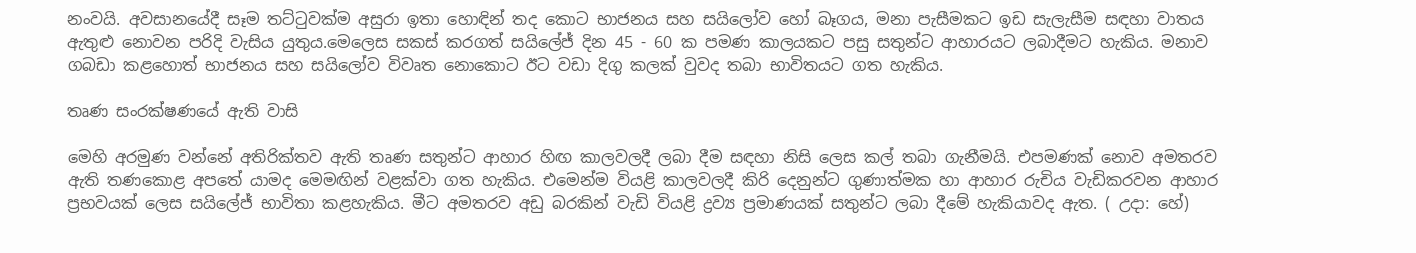නංවයි. අවසානයේදී සෑම තට්ටුවක්ම අසුරා ඉතා හොඳින් තද කොට භාජනය සහ සයිලෝව හෝ බෑගය, මනා පැසීමකට ඉඩ සැලැසීම සඳහා වාතය ඇතුළු නොවන පරිදි වැසිය යුතුය.මෙලෙස සකස් කරගත් සයිලේජ් දින 45 - 60 ක පමණ කාලයකට පසු සතුන්ට ආහාරයට ලබාදීමට හැකිය. මනාව ගබඩා කළහොත් භාජනය සහ සයිලෝව විවෘත නොකොට ඊට වඩා දිගු කලක් වුවද තබා භාවිතයට ගත හැකිය.

තෘණ සංරක්ෂණයේ ඇති වාසි

මෙහි අරමුණ වන්නේ අතිරික්තව ඇති තෘණ සතුන්ට ආහාර හිඟ කාලවලදී ලබා දීම සඳහා නිසි ලෙස කල් තබා ගැනීමයි. එපමණක් නොව අමතරව ඇති තණකොළ අපතේ යාමද මෙමඟින් වළක්වා ගත හැකිය. එමෙන්ම වියළි කාලවලදී කිරි දෙනුන්ට ගුණාත්මක හා ආහාර රුචිය වැඩිකරවන ආහාර ප්‍රභවයක් ලෙස සයිලේජ් භාවිතා කළහැකිය. මීට අමතරව අඩු බරකින් වැඩි වියළි ද්‍රව්‍ය ප්‍රමාණයක් සතුන්ට ලබා දීමේ හැකියාවද ඇත. ( උදා: හේ)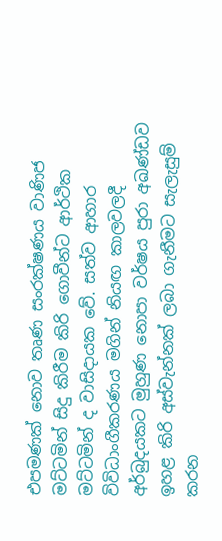එපමණක් නොව තෘණ සංරක්ෂණය වාණිජ මට්ටමින් සිදු කිරීම කිරි ගොවීන්ට ආර්ථික මට්ටමින් ද වාසිදායක වේ. සත්ව ආහාර විවිධාංගීකරණය මගින් නියඟ කාලවලදී අර්බුදයකට මුහුණ නොපා වර්ෂය පුරා අඛණ්ඩව ඉහළ කිරි අස්වැන්නක් ලබා ගැනීමට සැලැසුම් කරන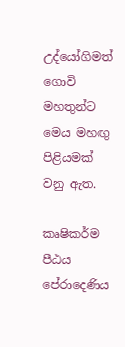උද්යෝගිමත් ගොවි මහතුන්ට මෙය මහඟු පිළියමක් වනු ඇත.

කෘෂිකර්ම පීඨය
පේරාදෙණිය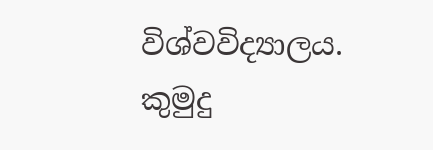විශ්වවිද්‍යාලය.
කුමුදු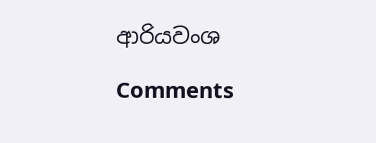ආරියවංශ

Comments